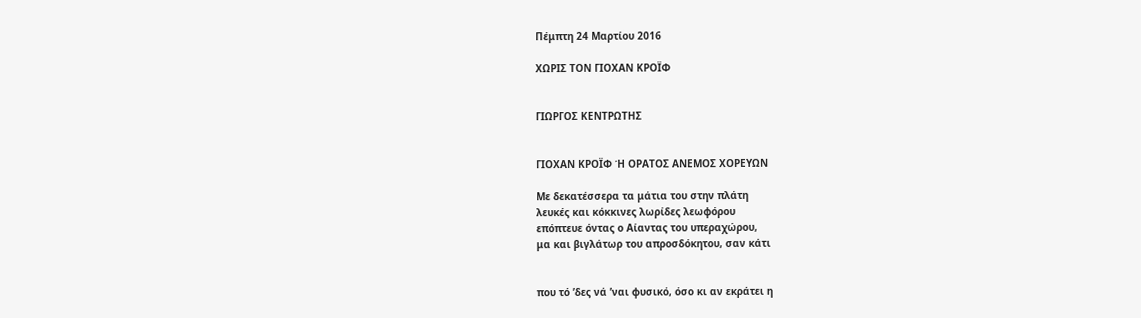Πέμπτη 24 Μαρτίου 2016

ΧΩΡΙΣ ΤΟΝ ΓΙΟΧΑΝ ΚΡΟΪΦ


ΓΙΩΡΓΟΣ ΚΕΝΤΡΩΤΗΣ


ΓΙΟΧΑΝ ΚΡΟΪΦ Ή ΟΡΑΤΟΣ ΑΝΕΜΟΣ ΧΟΡΕΥΩΝ

Με δεκατέσσερα τα μάτια του στην πλάτη
λευκές και κόκκινες λωρίδες λεωφόρου
επόπτευε όντας ο Αίαντας του υπεραχώρου,
μα και βιγλάτωρ του απροσδόκητου, σαν κάτι


που τό ’δες νά ’ναι φυσικό, όσο κι αν εκράτει η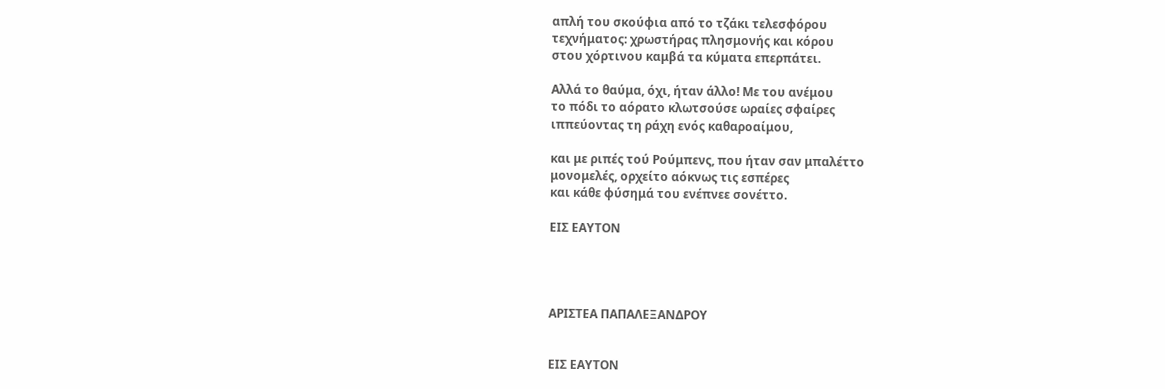απλή του σκούφια από το τζάκι τελεσφόρου
τεχνήματος: χρωστήρας πλησμονής και κόρου
στου χόρτινου καμβά τα κύματα επερπάτει.

Αλλά το θαύμα, όχι, ήταν άλλο! Με του ανέμου
το πόδι το αόρατο κλωτσούσε ωραίες σφαίρες
ιππεύοντας τη ράχη ενός καθαροαίμου,

και με ριπές τού Ρούμπενς, που ήταν σαν μπαλέττο
μονομελές, ορχείτο αόκνως τις εσπέρες
και κάθε φύσημά του ενέπνεε σονέττο.

ΕΙΣ ΕΑΥΤΟΝ




ΑΡΙΣΤΕΑ ΠΑΠΑΛΕΞΑΝΔΡΟΥ


ΕΙΣ ΕΑΥΤΟΝ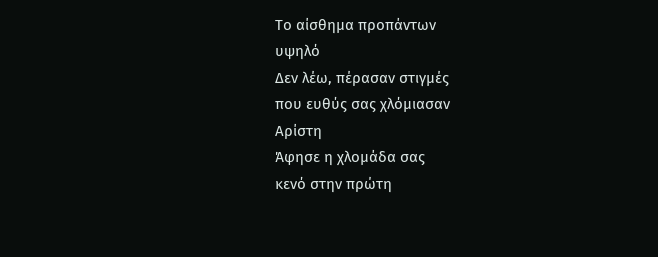Το αίσθημα προπάντων
υψηλό
Δεν λέω, πέρασαν στιγμές
που ευθύς σας χλόμιασαν
Αρίστη
Άφησε η χλομάδα σας
κενό στην πρώτη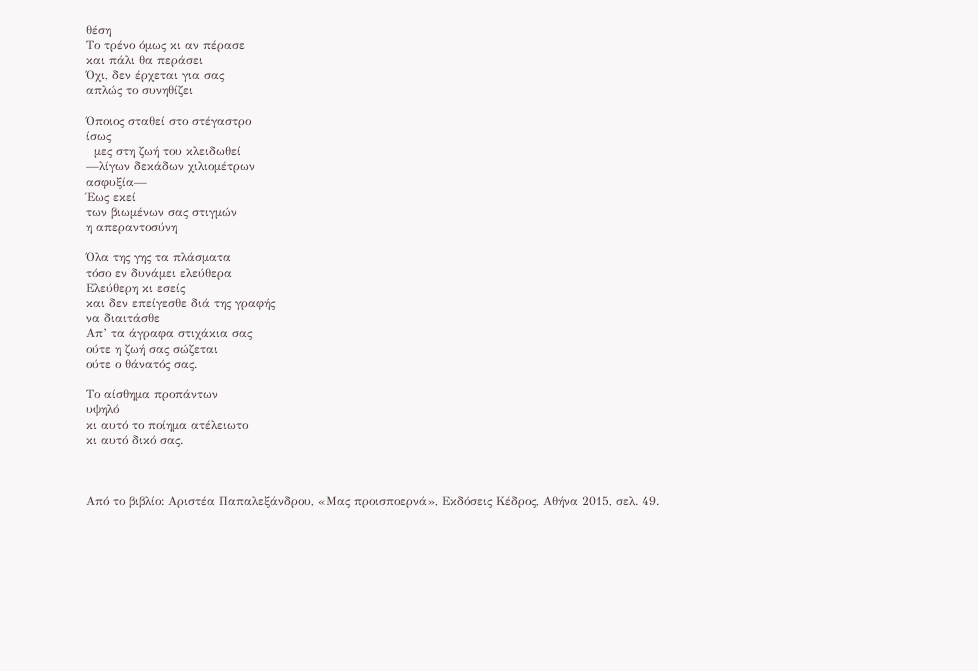θέση
Το τρένο όμως κι αν πέρασε
και πάλι θα περάσει
Όχι, δεν έρχεται για σας
απλώς το συνηθίζει

Όποιος σταθεί στο στέγαστρο
ίσως
  μες στη ζωή του κλειδωθεί
—λίγων δεκάδων χιλιομέτρων
ασφυξία—
Έως εκεί
των βιωμένων σας στιγμών
η απεραντοσύνη

Όλα της γης τα πλάσματα
τόσο εν δυνάμει ελεύθερα
Ελεύθερη κι εσείς
και δεν επείγεσθε διά της γραφής
να διαιτάσθε
Απ’ τα άγραφα στιχάκια σας
ούτε η ζωή σας σώζεται
ούτε ο θάνατός σας.

Το αίσθημα προπάντων
υψηλό
κι αυτό το ποίημα ατέλειωτο
κι αυτό δικό σας.



Από το βιβλίο: Αριστέα Παπαλεξάνδρου, «Μας προισποερνά», Εκδόσεις Κέδρος, Αθήνα 2015, σελ. 49.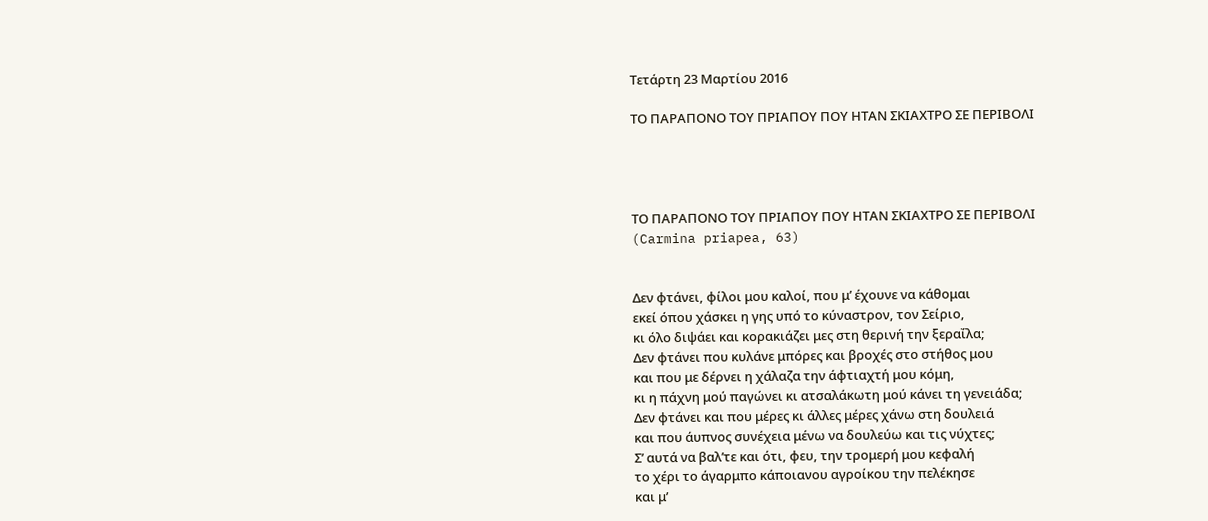Τετάρτη 23 Μαρτίου 2016

ΤΟ ΠΑΡΑΠΟΝΟ ΤΟΥ ΠΡΙΑΠΟΥ ΠΟΥ ΗΤΑΝ ΣΚΙΑΧΤΡΟ ΣΕ ΠΕΡΙΒΟΛΙ




ΤΟ ΠΑΡΑΠΟΝΟ ΤΟΥ ΠΡΙΑΠΟΥ ΠΟΥ ΗΤΑΝ ΣΚΙΑΧΤΡΟ ΣΕ ΠΕΡΙΒΟΛΙ
(Carmina priapea, 63)


Δεν φτάνει, φίλοι μου καλοί, που μ’ έχουνε να κάθομαι
εκεί όπου χάσκει η γης υπό το κύναστρον, τον Σείριο,
κι όλο διψάει και κορακιάζει μες στη θερινή την ξεραΐλα;
Δεν φτάνει που κυλάνε μπόρες και βροχές στο στήθος μου
και που με δέρνει η χάλαζα την άφτιαχτή μου κόμη,
κι η πάχνη μού παγώνει κι ατσαλάκωτη μού κάνει τη γενειάδα;
Δεν φτάνει και που μέρες κι άλλες μέρες χάνω στη δουλειά
και που άυπνος συνέχεια μένω να δουλεύω και τις νύχτες;
Σ’ αυτά να βαλ’τε και ότι, φευ, την τρομερή μου κεφαλή
το χέρι το άγαρμπο κάποιανου αγροίκου την πελέκησε
και μ’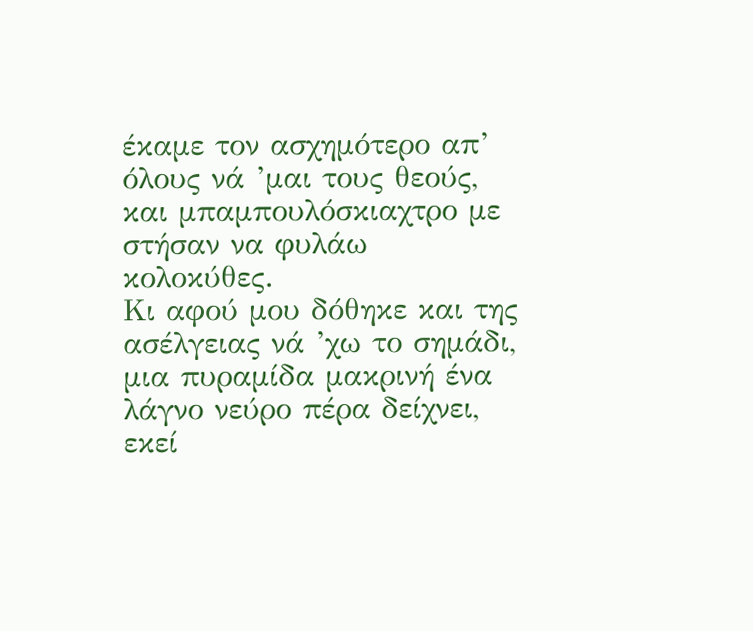έκαμε τον ασχημότερο απ’ όλους νά ’μαι τους θεούς,
και μπαμπουλόσκιαχτρο με στήσαν να φυλάω κολοκύθες.
Κι αφού μου δόθηκε και της ασέλγειας νά ’χω το σημάδι,
μια πυραμίδα μακρινή ένα λάγνο νεύρο πέρα δείχνει, εκεί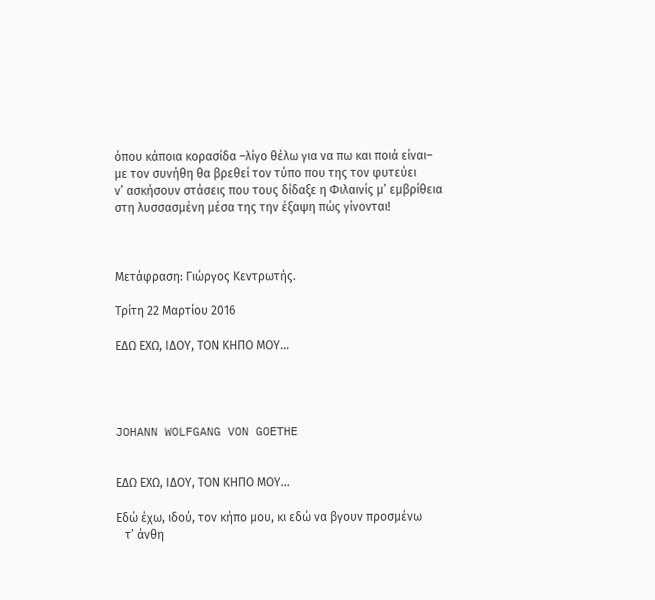όπου κάποια κορασίδα –λίγο θέλω για να πω και ποιά είναι–
με τον συνήθη θα βρεθεί τον τύπο που της τον φυτεύει
ν’ ασκήσουν στάσεις που τους δίδαξε η Φιλαινίς μ’ εμβρίθεια
στη λυσσασμένη μέσα της την έξαψη πώς γίνονται!



Μετάφραση: Γιώργος Κεντρωτής.

Τρίτη 22 Μαρτίου 2016

ΕΔΩ ΕΧΩ, ΙΔΟΥ, ΤΟΝ ΚΗΠΟ ΜΟΥ…




JOHANN WOLFGANG VON GOETHE


ΕΔΩ ΕΧΩ, ΙΔΟΥ, ΤΟΝ ΚΗΠΟ ΜΟΥ…

Εδώ έχω, ιδού, τον κήπο μου, κι εδώ να βγουν προσμένω
   τ’ άνθη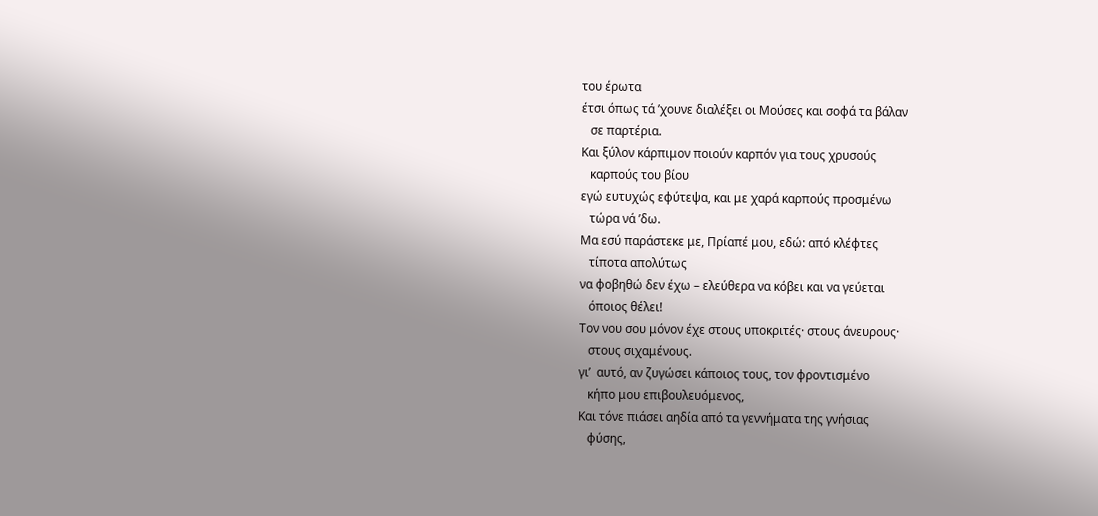του έρωτα
έτσι όπως τά ’χουνε διαλέξει οι Μούσες και σοφά τα βάλαν
   σε παρτέρια.
Και ξύλον κάρπιμον ποιούν καρπόν για τους χρυσούς
   καρπούς του βίου
εγώ ευτυχώς εφύτεψα, και με χαρά καρπούς προσμένω
   τώρα νά ’δω.
Μα εσύ παράστεκε με, Πρίαπέ μου, εδώ: από κλέφτες
   τίποτα απολύτως
να φοβηθώ δεν έχω – ελεύθερα να κόβει και να γεύεται
   όποιος θέλει!
Τον νου σου μόνον έχε στους υποκριτές· στους άνευρους·
   στους σιχαμένους.
γι’  αυτό, αν ζυγώσει κάποιος τους, τον φροντισμένο
   κήπο μου επιβουλευόμενος,
Και τόνε πιάσει αηδία από τα γεννήματα της γνήσιας
   φύσης,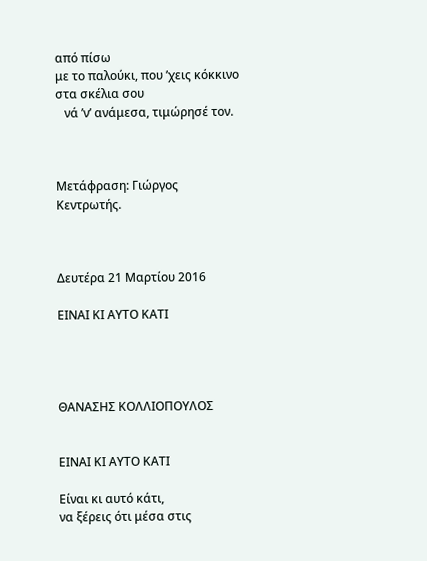από πίσω
με το παλούκι, που ’χεις κόκκινο στα σκέλια σου
   νά ’ν’ ανάμεσα, τιμώρησέ τον.



Μετάφραση: Γιώργος Κεντρωτής.



Δευτέρα 21 Μαρτίου 2016

ΕΙΝΑΙ ΚΙ ΑΥΤΟ ΚΑΤΙ




ΘΑΝΑΣΗΣ ΚΟΛΛΙΟΠΟΥΛΟΣ


ΕΙΝΑΙ ΚΙ ΑΥΤΟ ΚΑΤΙ

Είναι κι αυτό κάτι,
να ξέρεις ότι μέσα στις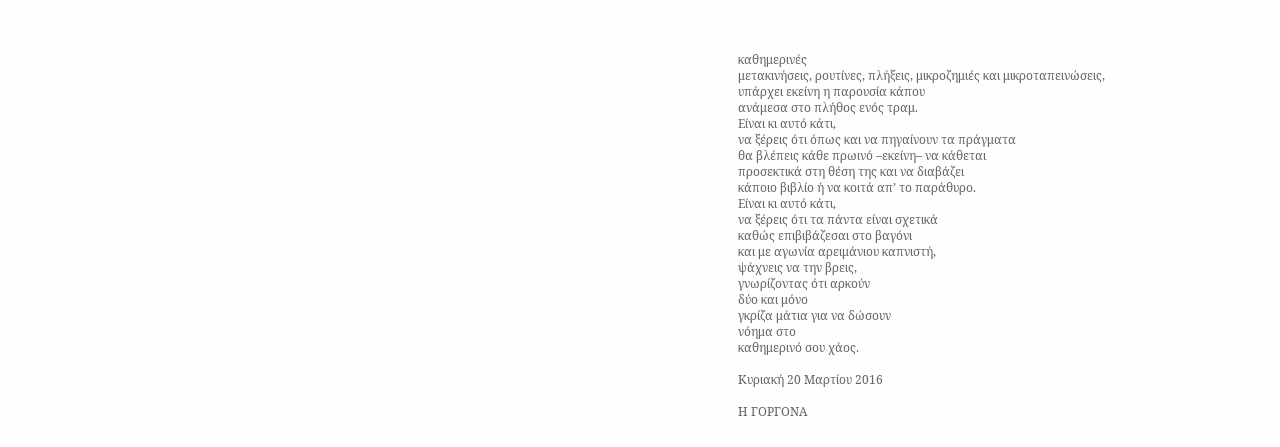καθημερινές
μετακινήσεις, ρουτίνες, πλήξεις, μικροζημιές και μικροταπεινώσεις,
υπάρχει εκείνη η παρουσία κάπου
ανάμεσα στο πλήθος ενός τραμ.
Είναι κι αυτό κάτι,
να ξέρεις ότι όπως και να πηγαίνουν τα πράγματα
θα βλέπεις κάθε πρωινό –εκείνη– να κάθεται
προσεκτικά στη θέση της και να διαβάζει
κάποιο βιβλίο ή να κοιτά απ’ το παράθυρο.
Είναι κι αυτό κάτι,
να ξέρεις ότι τα πάντα είναι σχετικά
καθώς επιβιβάζεσαι στο βαγόνι
και με αγωνία αρειμάνιου καπνιστή,
ψάχνεις να την βρεις,
γνωρίζοντας ότι αρκούν
δύο και μόνο
γκρίζα μάτια για να δώσουν
νόημα στο
καθημερινό σου χάος.

Κυριακή 20 Μαρτίου 2016

Η ΓΟΡΓΟΝΑ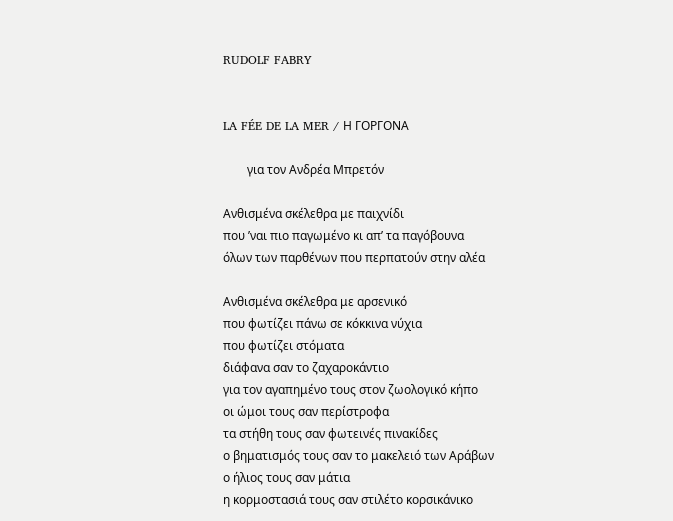RUDOLF FABRY


LA FÉE DE LA MER / Η ΓΟΡΓΟΝΑ

        για τον Ανδρέα Μπρετόν

Ανθισμένα σκέλεθρα με παιχνίδι
που ’ναι πιο παγωμένο κι απ’ τα παγόβουνα
όλων των παρθένων που περπατούν στην αλέα

Ανθισμένα σκέλεθρα με αρσενικό
που φωτίζει πάνω σε κόκκινα νύχια
που φωτίζει στόματα
διάφανα σαν το ζαχαροκάντιο
για τον αγαπημένο τους στον ζωολογικό κήπο
οι ώμοι τους σαν περίστροφα
τα στήθη τους σαν φωτεινές πινακίδες
ο βηματισμός τους σαν το μακελειό των Αράβων
ο ήλιος τους σαν μάτια
η κορμοστασιά τους σαν στιλέτο κορσικάνικο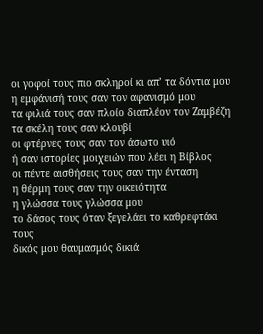οι γοφοί τους πιο σκληροί κι απ’ τα δόντια μου
η εμφάνισή τους σαν τον αφανισμό μου
τα φιλιά τους σαν πλοίο διαπλέον τον Ζαμβέζη
τα σκέλη τους σαν κλουβί
οι φτέρνες τους σαν τον άσωτο υιό
ή σαν ιστορίες μοιχειών που λέει η Βίβλος
οι πέντε αισθήσεις τους σαν την ένταση
η θέρμη τους σαν την οικειότητα
η γλώσσα τους γλώσσα μου
το δάσος τους όταν ξεγελάει το καθρεφτάκι τους
δικός μου θαυμασμός δικιά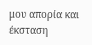μου απορία και έκσταση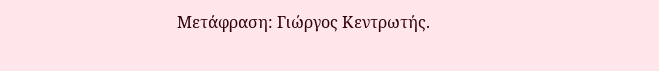Μετάφραση: Γιώργος Κεντρωτής.